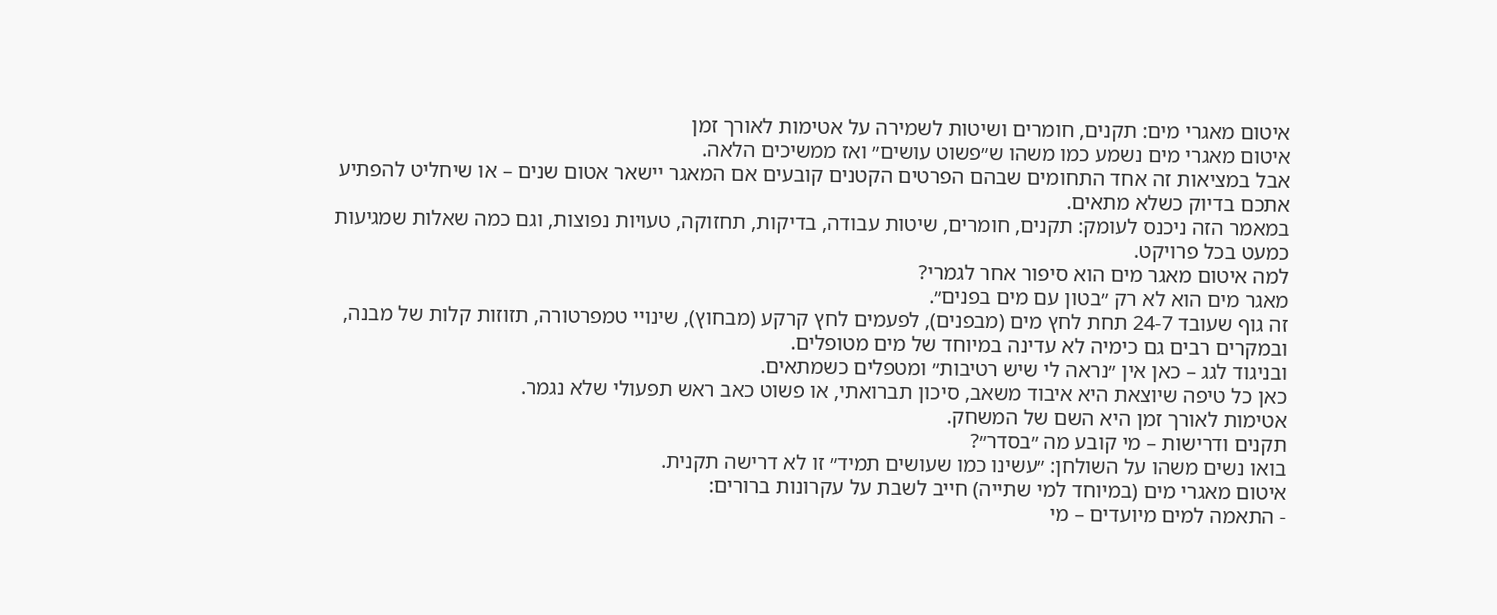איטום מאגרי מים: תקנים, חומרים ושיטות לשמירה על אטימות לאורך זמן
איטום מאגרי מים נשמע כמו משהו ש״פשוט עושים״ ואז ממשיכים הלאה.
אבל במציאות זה אחד התחומים שבהם הפרטים הקטנים קובעים אם המאגר יישאר אטום שנים – או שיחליט להפתיע אתכם בדיוק כשלא מתאים.
במאמר הזה ניכנס לעומק: תקנים, חומרים, שיטות עבודה, בדיקות, תחזוקה, טעויות נפוצות, וגם כמה שאלות שמגיעות כמעט בכל פרויקט.
למה איטום מאגר מים הוא סיפור אחר לגמרי?
מאגר מים הוא לא רק ״בטון עם מים בפנים״.
זה גוף שעובד 24-7 תחת לחץ מים (מבפנים), לפעמים לחץ קרקע (מבחוץ), שינויי טמפרטורה, תזוזות קלות של מבנה, ובמקרים רבים גם כימיה לא עדינה במיוחד של מים מטופלים.
ובניגוד לגג – כאן אין ״נראה לי שיש רטיבות״ ומטפלים כשמתאים.
כאן כל טיפה שיוצאת היא איבוד משאב, סיכון תברואתי, או פשוט כאב ראש תפעולי שלא נגמר.
אטימות לאורך זמן היא השם של המשחק.
תקנים ודרישות – מי קובע מה ״בסדר״?
בואו נשים משהו על השולחן: ״עשינו כמו שעושים תמיד״ זו לא דרישה תקנית.
איטום מאגרי מים (במיוחד למי שתייה) חייב לשבת על עקרונות ברורים:
- התאמה למים מיועדים – מי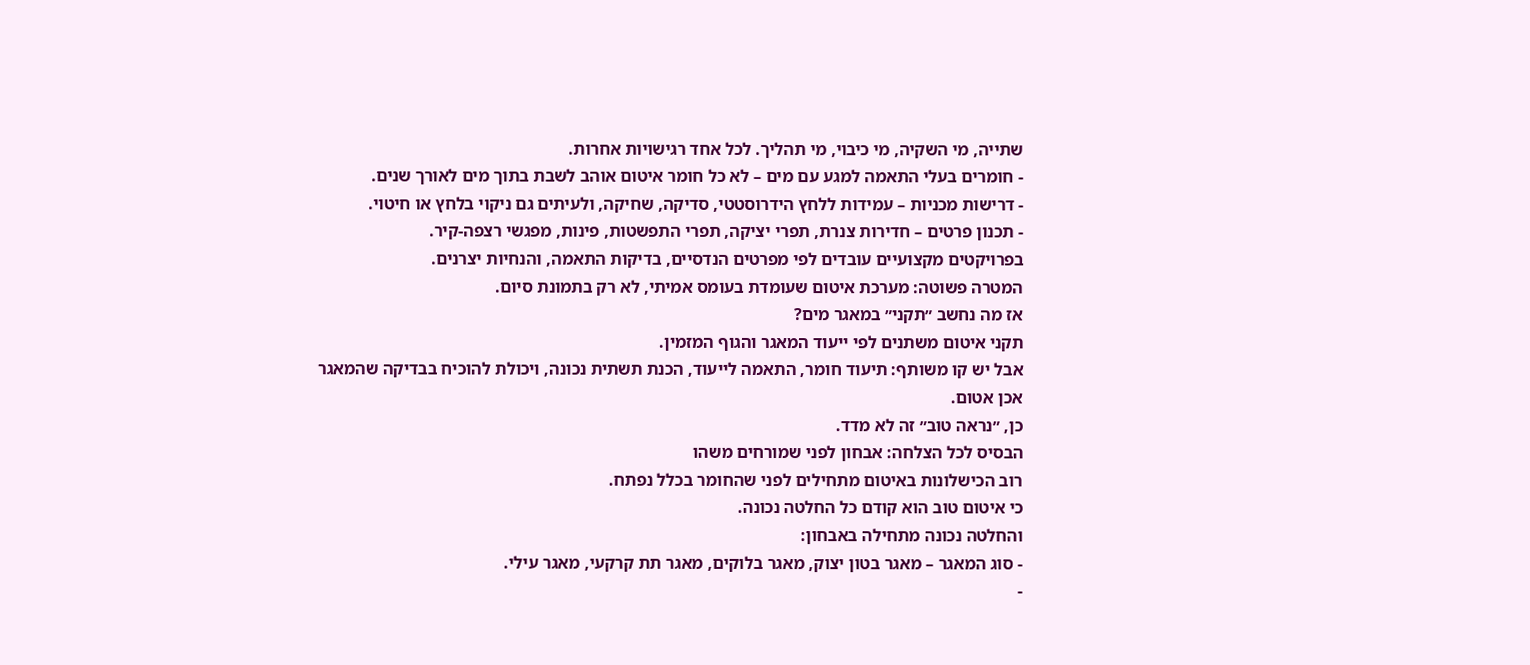שתייה, מי השקיה, מי כיבוי, מי תהליך. לכל אחד רגישויות אחרות.
- חומרים בעלי התאמה למגע עם מים – לא כל חומר איטום אוהב לשבת בתוך מים לאורך שנים.
- דרישות מכניות – עמידות ללחץ הידרוסטטי, סדיקה, שחיקה, ולעיתים גם ניקוי בלחץ או חיטוי.
- תכנון פרטים – חדירות צנרת, תפרי יציקה, תפרי התפשטות, פינות, מפגשי רצפה-קיר.
בפרויקטים מקצועיים עובדים לפי מפרטים הנדסיים, בדיקות התאמה, והנחיות יצרנים.
המטרה פשוטה: מערכת איטום שעומדת בעומס אמיתי, לא רק בתמונת סיום.
אז מה נחשב ״תקני״ במאגר מים?
תקני איטום משתנים לפי ייעוד המאגר והגוף המזמין.
אבל יש קו משותף: תיעוד חומר, התאמה לייעוד, הכנת תשתית נכונה, ויכולת להוכיח בבדיקה שהמאגר אכן אטום.
כן, ״נראה טוב״ זה לא מדד.
הבסיס לכל הצלחה: אבחון לפני שמורחים משהו
רוב הכישלונות באיטום מתחילים לפני שהחומר בכלל נפתח.
כי איטום טוב הוא קודם כל החלטה נכונה.
והחלטה נכונה מתחילה באבחון:
- סוג המאגר – מאגר בטון יצוק, מאגר בלוקים, מאגר תת קרקעי, מאגר עילי.
-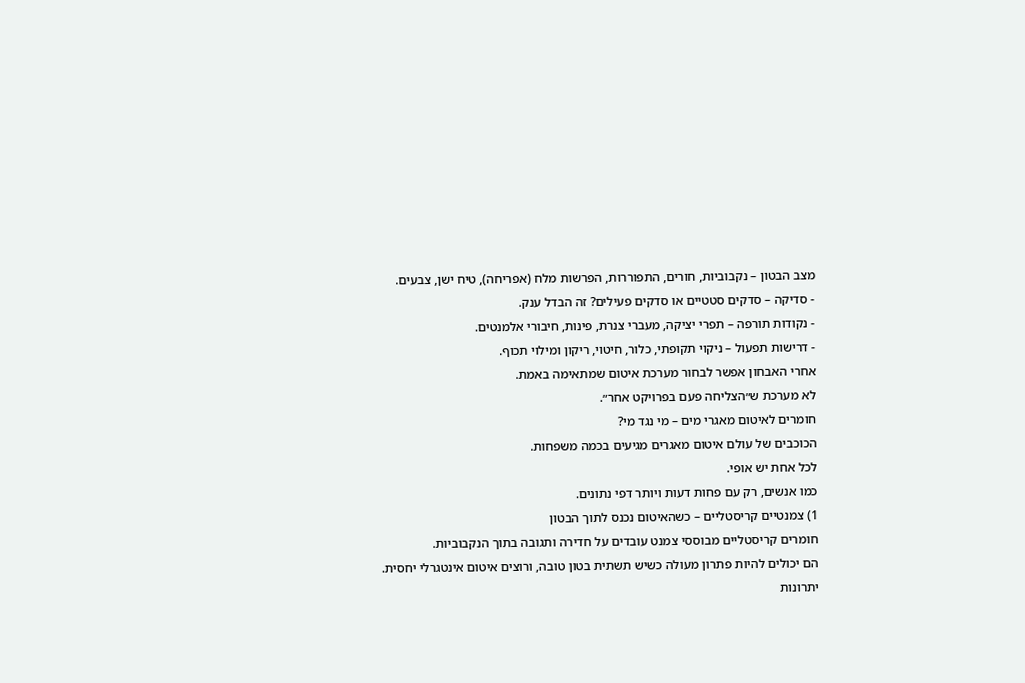מצב הבטון – נקבוביות, חורים, התפוררות, הפרשות מלח (אפריחה), טיח ישן, צבעים.
- סדיקה – סדקים סטטיים או סדקים פעילים? זה הבדל ענק.
- נקודות תורפה – תפרי יציקה, מעברי צנרת, פינות, חיבורי אלמנטים.
- דרישות תפעול – ניקוי תקופתי, כלור, חיטוי, ריקון ומילוי תכוף.
אחרי האבחון אפשר לבחור מערכת איטום שמתאימה באמת.
לא מערכת ש״הצליחה פעם בפרויקט אחר״.
חומרים לאיטום מאגרי מים – מי נגד מי?
הכוכבים של עולם איטום מאגרים מגיעים בכמה משפחות.
לכל אחת יש אופי.
כמו אנשים, רק עם פחות דעות ויותר דפי נתונים.
1) צמנטיים קריסטליים – כשהאיטום נכנס לתוך הבטון
חומרים קריסטליים מבוססי צמנט עובדים על חדירה ותגובה בתוך הנקבוביות.
הם יכולים להיות פתרון מעולה כשיש תשתית בטון טובה, ורוצים איטום אינטגרלי יחסית.
יתרונות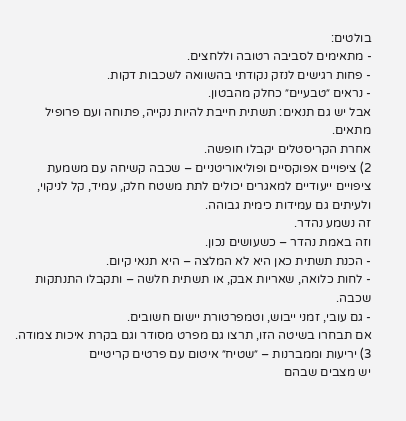בולטים:
- מתאימים לסביבה רטובה וללחצים.
- פחות רגישים לנזק נקודתי בהשוואה לשכבות דקות.
- נראים ״טבעיים״ כחלק מהבטון.
אבל יש גם תנאים: תשתית חייבת להיות נקייה, פתוחה ועם פרופיל מתאים.
אחרת הקריסטלים יקבלו חופשה.
2) ציפויים אפוקסיים ופוליאוריטניים – שכבה קשיחה עם משמעת
ציפויים ייעודיים למאגרים יכולים לתת משטח חלק, עמיד, קל לניקוי, ולעיתים גם עמידות כימית גבוהה.
זה נשמע נהדר.
וזה באמת נהדר – כשעושים נכון.
- הכנת תשתית כאן היא לא המלצה – היא תנאי קיום.
- לחות כלואה, שאריות אבק, או תשתית חלשה – ותקבלו התנתקות שכבה.
- גם עובי, זמני ייבוש, וטמפרטורת יישום חשובים.
אם תבחרו בשיטה הזו, תרצו גם מפרט מסודר וגם בקרת איכות צמודה.
3) יריעות וממברנות – ״שטיח״ איטום עם פרטים קריטיים
יש מצבים שבהם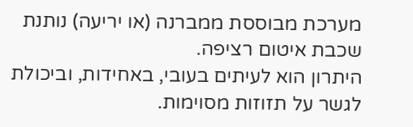מערכת מבוססת ממברנה (או יריעה) נותנת שכבת איטום רציפה.
היתרון הוא לעיתים בעובי, באחידות, וביכולת לגשר על תזוזות מסוימות.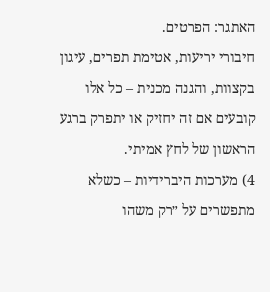האתגר: הפרטים.
חיבורי יריעות, אטימת תפרים, עיגון בקצוות, והגנה מכנית – כל אלו קובעים אם זה יחזיק או יתפרק ברגע הראשון של לחץ אמיתי.
4) מערכות היברידיות – כשלא מתפשרים על ״רק משהו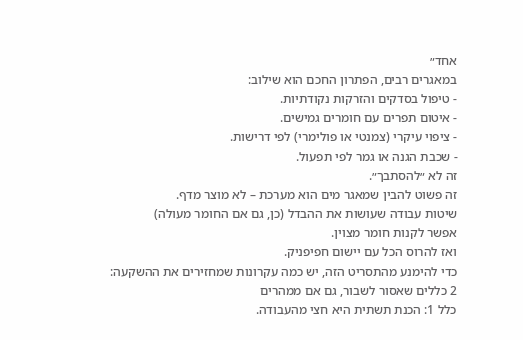אחד״
במאגרים רבים, הפתרון החכם הוא שילוב:
- טיפול בסדקים והזרקות נקודתיות.
- איטום תפרים עם חומרים גמישים.
- ציפוי עיקרי (צמנטי או פולימרי) לפי דרישות.
- שכבת הגנה או גמר לפי תפעול.
זה לא ״להסתבך״.
זה פשוט להבין שמאגר מים הוא מערכת – לא מוצר מדף.
שיטות עבודה שעושות את ההבדל (כן, גם אם החומר מעולה)
אפשר לקנות חומר מצוין.
ואז להרוס הכל עם יישום חפיפניק.
כדי להימנע מהתסריט הזה, יש כמה עקרונות שמחזירים את ההשקעה:
2 כללים שאסור לשבור, גם אם ממהרים
כלל 1: הכנת תשתית היא חצי מהעבודה.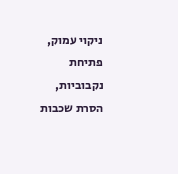ניקוי עמוק, פתיחת נקבוביות, הסרת שכבות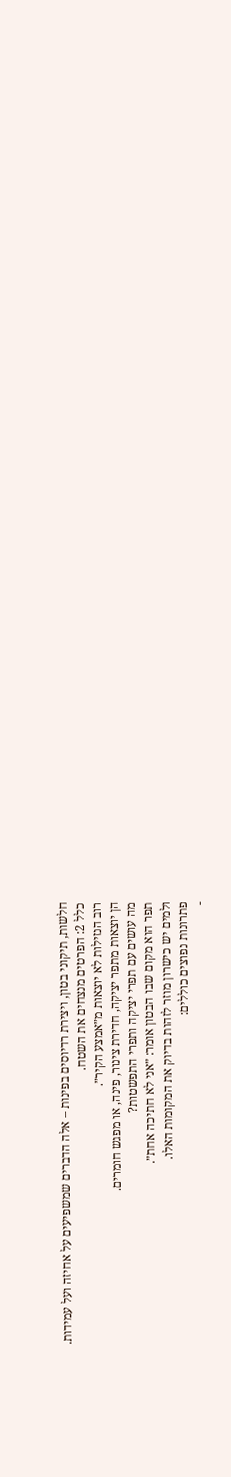חלשות, תיקוני בטון, ויצירת רדיוסים בפינות – אלה הדברים שמשפיעים על אחיזה ועל עמידות.
כלל 2: הפרטים מנצחים את השטח.
רוב הנזילות לא יוצאות מ״אמצע הקיר״.
הן יוצאות מתפר יציקה, חדירת צינור, פינה, או מפגש חומרים.
מה עושים עם תפרי יציקה ותפרי התפשטות?
תפר הוא מקום שבו הבטון אומר: ״אני לא חתיכה אחת״.
ולמים יש כישרון מוזר לזהות בדיוק את המקומות האלו.
פתרונות נפוצים כוללים:
-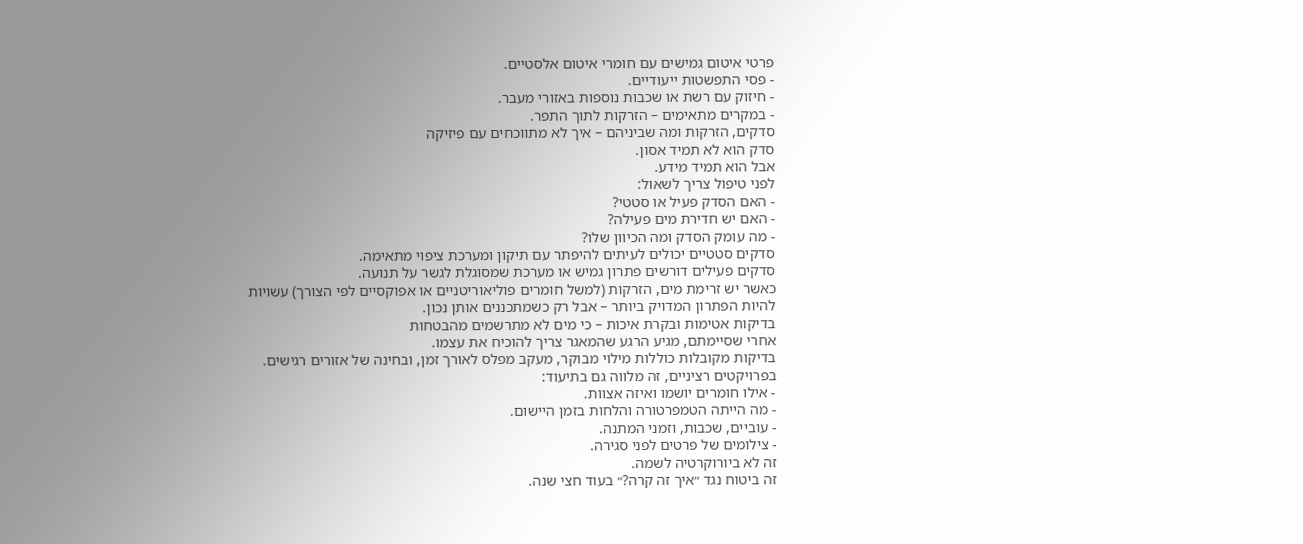פרטי איטום גמישים עם חומרי איטום אלסטיים.
- פסי התפשטות ייעודיים.
- חיזוק עם רשת או שכבות נוספות באזורי מעבר.
- במקרים מתאימים – הזרקות לתוך התפר.
סדקים, הזרקות ומה שביניהם – איך לא מתווכחים עם פיזיקה
סדק הוא לא תמיד אסון.
אבל הוא תמיד מידע.
לפני טיפול צריך לשאול:
- האם הסדק פעיל או סטטי?
- האם יש חדירת מים פעילה?
- מה עומק הסדק ומה הכיוון שלו?
סדקים סטטיים יכולים לעיתים להיפתר עם תיקון ומערכת ציפוי מתאימה.
סדקים פעילים דורשים פתרון גמיש או מערכת שמסוגלת לגשר על תנועה.
כאשר יש זרימת מים, הזרקות (למשל חומרים פוליאוריטניים או אפוקסיים לפי הצורך) עשויות להיות הפתרון המדויק ביותר – אבל רק כשמתכננים אותן נכון.
בדיקות אטימות ובקרת איכות – כי מים לא מתרשמים מהבטחות
אחרי שסיימתם, מגיע הרגע שהמאגר צריך להוכיח את עצמו.
בדיקות מקובלות כוללות מילוי מבוקר, מעקב מפלס לאורך זמן, ובחינה של אזורים רגישים.
בפרויקטים רציניים, זה מלווה גם בתיעוד:
- אילו חומרים יושמו ואיזה אצוות.
- מה הייתה הטמפרטורה והלחות בזמן היישום.
- עוביים, שכבות, וזמני המתנה.
- צילומים של פרטים לפני סגירה.
זה לא ביורוקרטיה לשמה.
זה ביטוח נגד ״איך זה קרה?״ בעוד חצי שנה.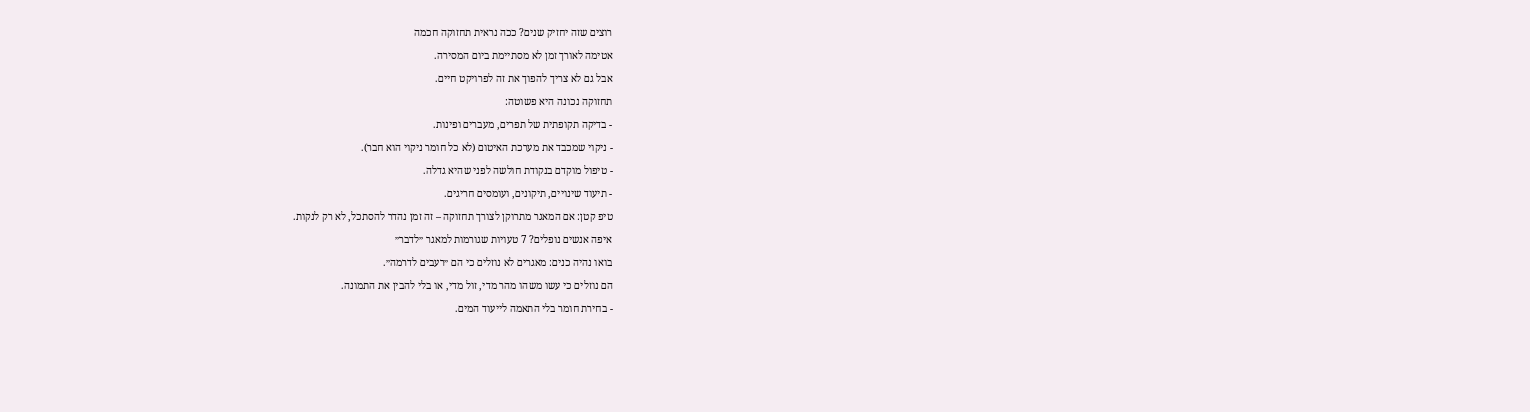רוצים שזה יחזיק שנים? ככה נראית תחזוקה חכמה
אטימה לאורך זמן לא מסתיימת ביום המסירה.
אבל גם לא צריך להפוך את זה לפרויקט חיים.
תחזוקה נכונה היא פשוטה:
- בדיקה תקופתית של תפרים, מעברים ופינות.
- ניקוי שמכבד את מערכת האיטום (לא כל חומר ניקוי הוא חבר).
- טיפול מוקדם בנקודת חולשה לפני שהיא גדלה.
- תיעוד שינויים, תיקונים, ועומסים חריגים.
טיפ קטן: אם המאגר מתרוקן לצורך תחזוקה – זה זמן נהדר להסתכל, לא רק לנקות.
איפה אנשים נופלים? 7 טעויות שגורמות למאגר ״לדבר״
בואו נהיה כנים: מאגרים לא נוזלים כי הם ״רעבים לדרמה״.
הם נוזלים כי עשו משהו מהר מדי, זול מדי, או בלי להבין את התמונה.
- בחירת חומר בלי התאמה לייעוד המים.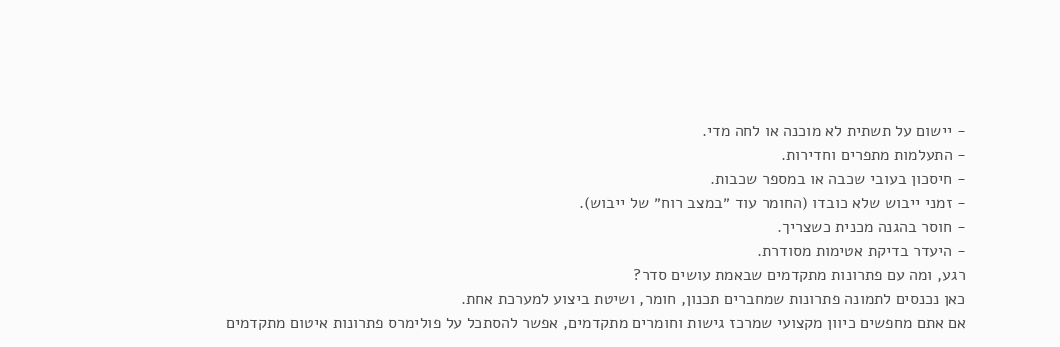- יישום על תשתית לא מוכנה או לחה מדי.
- התעלמות מתפרים וחדירות.
- חיסכון בעובי שכבה או במספר שכבות.
- זמני ייבוש שלא כובדו (החומר עוד ״במצב רוח״ של ייבוש).
- חוסר בהגנה מכנית כשצריך.
- היעדר בדיקת אטימות מסודרת.
רגע, ומה עם פתרונות מתקדמים שבאמת עושים סדר?
כאן נכנסים לתמונה פתרונות שמחברים תכנון, חומר, ושיטת ביצוע למערכת אחת.
אם אתם מחפשים כיוון מקצועי שמרכז גישות וחומרים מתקדמים, אפשר להסתכל על פולימרס פתרונות איטום מתקדמים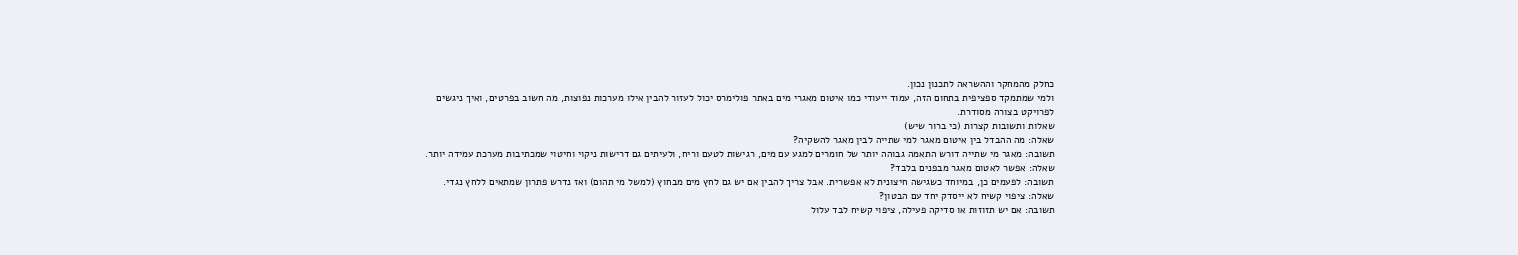כחלק מהמחקר וההשראה לתכנון נכון.
ולמי שמתמקד ספציפית בתחום הזה, עמוד ייעודי כמו איטום מאגרי מים באתר פולימרס יכול לעזור להבין אילו מערכות נפוצות, מה חשוב בפרטים, ואיך ניגשים לפרויקט בצורה מסודרת.
שאלות ותשובות קצרות (כי ברור שיש)
שאלה: מה ההבדל בין איטום מאגר למי שתייה לבין מאגר להשקיה?
תשובה: מאגר מי שתייה דורש התאמה גבוהה יותר של חומרים למגע עם מים, רגישות לטעם וריח, ולעיתים גם דרישות ניקוי וחיטוי שמכתיבות מערכת עמידה יותר.
שאלה: אפשר לאטום מאגר מבפנים בלבד?
תשובה: לפעמים כן, במיוחד כשגישה חיצונית לא אפשרית. אבל צריך להבין אם יש גם לחץ מים מבחוץ (למשל מי תהום) ואז נדרש פתרון שמתאים ללחץ נגדי.
שאלה: ציפוי קשיח לא ייסדק יחד עם הבטון?
תשובה: אם יש תזוזות או סדיקה פעילה, ציפוי קשיח לבד עלול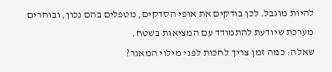להיות מוגבל. לכן בודקים את אופי הסדקים, מטפלים בהם נכון, ובוחרים מערכת שיודעת להתמודד עם המציאות בשטח.
שאלה: כמה זמן צריך לחכות לפני מילוי המאגר?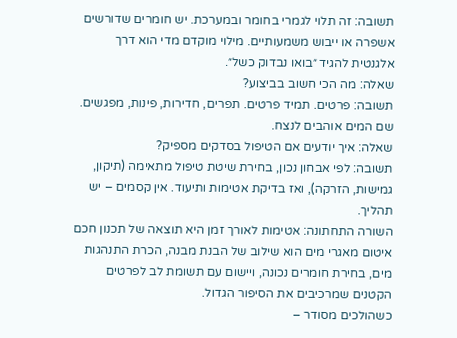תשובה: זה תלוי לגמרי בחומר ובמערכת. יש חומרים שדורשים אשפרה או ייבוש משמעותיים. מילוי מוקדם מדי הוא דרך אלגנטית להגיד ״בואו נבדוק כשל״.
שאלה: מה הכי חשוב בביצוע?
תשובה: פרטים. תמיד פרטים. תפרים, חדירות, פינות, מפגשים. שם המים אוהבים לנצח.
שאלה: איך יודעים אם הטיפול בסדקים מספיק?
תשובה: לפי אבחון נכון, בחירת שיטת טיפול מתאימה (תיקון, גמישות, הזרקה), ואז בדיקת אטימות ותיעוד. אין קסמים – יש תהליך.
השורה התחתונה: אטימות לאורך זמן היא תוצאה של תכנון חכם
איטום מאגרי מים הוא שילוב של הבנת מבנה, הכרת התנהגות מים, בחירת חומרים נכונה, ויישום עם תשומת לב לפרטים הקטנים שמרכיבים את הסיפור הגדול.
כשהולכים מסודר –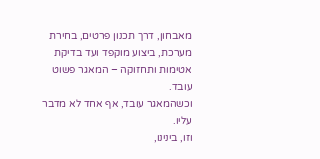מאבחון, דרך תכנון פרטים, בחירת מערכת, ביצוע מוקפד ועד בדיקת אטימות ותחזוקה – המאגר פשוט עובד.
וכשהמאגר עובד, אף אחד לא מדבר עליו.
וזו, בינינו,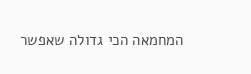המחמאה הכי גדולה שאפשר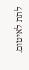לתת לאיטום.